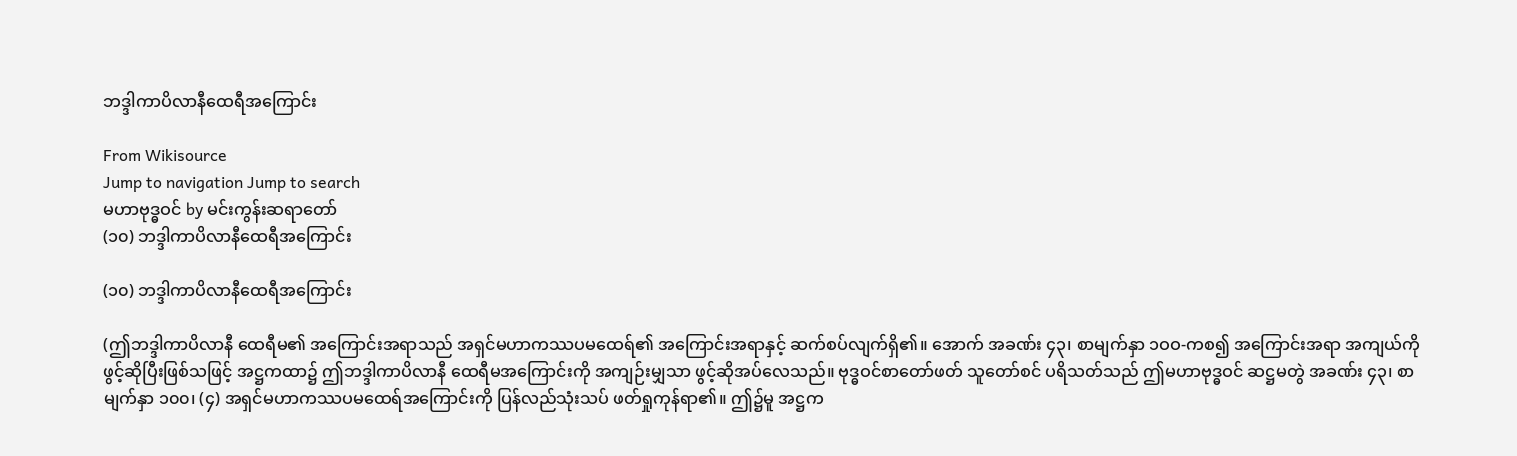ဘဒ္ဒါကာပိလာနီထေရီအကြောင်း

From Wikisource
Jump to navigation Jump to search
မဟာဗုဒ္ဓဝင် by မင်းကွန်းဆရာတော်
(၁၀) ဘဒ္ဒါကာပိလာနီထေရီအကြောင်း

(၁၀) ဘဒ္ဒါကာပိလာနီထေရီအကြောင်း

(ဤဘဒ္ဒါကာပိလာနီ ထေရီမ၏ အကြောင်းအရာသည် အရှင်မဟာကဿပမထေရ်၏ အကြောင်းအရာနှင့် ဆက်စပ်လျက်ရှိ၏။ အောက် အခဏ်း ၄၃၊ စာမျက်နှာ ၁ဝဝ-ကစ၍ အကြောင်းအရာ အကျယ်ကို ဖွင့်ဆိုပြီးဖြစ်သဖြင့် အဋ္ဌကထာ၌ ဤဘဒ္ဒါကာပိလာနီ ထေရီမအကြောင်းကို အကျဉ်းမျှသာ ဖွင့်ဆိုအပ်လေသည်။ ဗုဒ္ဓဝင်စာတော်ဖတ် သူတော်စင် ပရိသတ်သည် ဤမဟာဗုဒ္ဓဝင် ဆဋ္ဌမတွဲ အခဏ်း ၄၃၊ စာမျက်နှာ ၁၀၀၊ (၄) အရှင်မဟာကဿပမထေရ်အကြောင်းကို ပြန်လည်သုံးသပ် ဖတ်ရှုကုန်ရာ၏။ ဤ၌မူ အဋ္ဌက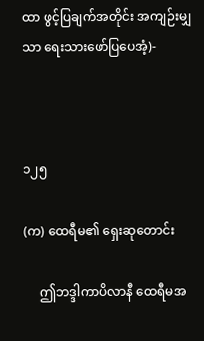ထာ ဖွင့်ပြချက်အတိုင်း အကျဉ်းမျှသာ ရေးသားဖော်ပြပေအံ့)-



၁၂၅

(က) ထေရီမ၏ ရှေးဆုတောင်း

     ဤဘဒ္ဒါကာပိလာနီ ထေရီမအ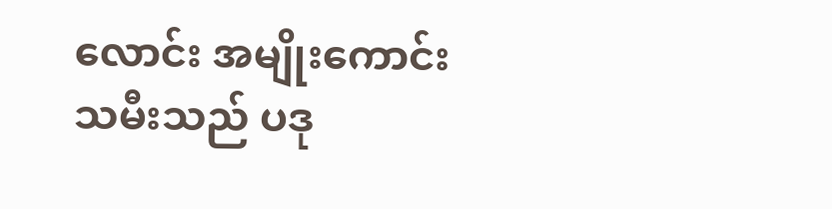လောင်း အမျိုးကောင်းသမီးသည် ပဒု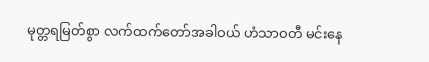မုတ္တရမြတ်စွာ လက်ထက်တော်အခါဝယ် ဟံသာဝတီ မင်းနေ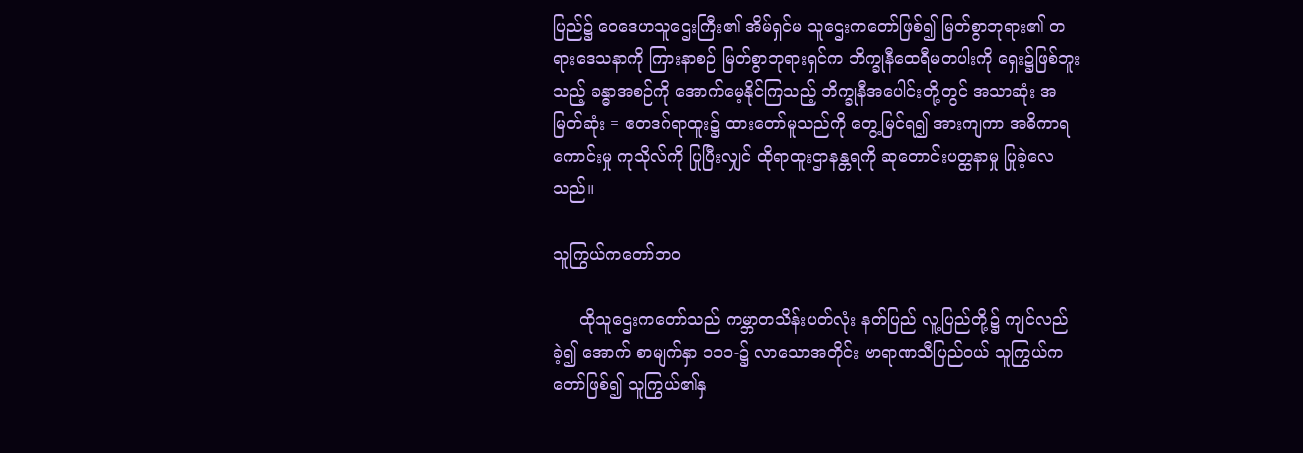ပြည်၌ ဝေဒေဟသူဌေးကြီး၏ အိမ်ရှင်မ သူဌေးကတော်ဖြစ်၍ မြတ်စွာဘုရား၏ တရားဒေသနာကို ကြားနာစဉ် မြတ်စွာဘုရားရှင်က ဘိက္ခုနီထေရီမတပါးကို ရှေး၌ဖြစ်ဘူးသည့် ခန္ဓာအစဉ်ကို အောက်မေ့နိုင်ကြသည့် ဘိက္ခုနီအပေါင်းတို့တွင် အသာဆုံး အမြတ်ဆုံး = ဧတဒဂ်ရာထူး၌ ထားတော်မူသည်ကို တွေ့မြင်ရ၍ အားကျကာ အဓိကာရကောင်းမှု ကုသိုလ်ကို ပြုပြီးလျှင် ထိုရာထူးဌာနန္တရကို ဆုတောင်းပတ္ထနာမှု ပြုခဲ့လေသည်။

သူကြွယ်ကတော်ဘဝ

     ထိုသူဌေးကတော်သည် ကမ္ဘာတသိန်းပတ်လုံး နတ်ပြည် လူ့ပြည်တို့၌ ကျင်လည်ခဲ့၍ အောက် စာမျက်နှာ ၁၁၁-၌ လာသောအတိုင်း ဗာရာဏသီပြည်ဝယ် သူကြွယ်ကတော်ဖြစ်၍ သူကြွယ်၏နှ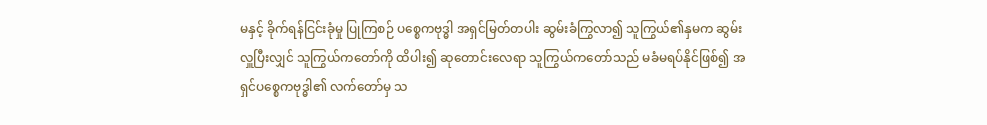မနှင့် ခိုက်ရန်ငြင်းခုံမှု ပြုကြစဉ် ပစ္စေကဗုဒ္ဓါ အရှင်မြတ်တပါး ဆွမ်းခံကြွလာ၍ သူကြွယ်၏နှမက ဆွမ်းလှူပြီးလျှင် သူကြွယ်ကတော်ကို ထိပါး၍ ဆုတောင်းလေရာ သူကြွယ်ကတော်သည် မခံမရပ်နိုင်ဖြစ်၍ အရှင်ပစ္စေကဗုဒ္ဓါ၏ လက်တော်မှ သ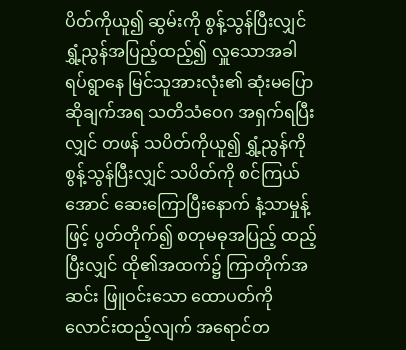ပိတ်ကိုယူ၍ ဆွမ်းကို စွန့်သွန်ပြီးလျှင် ရွှံ့ညွန်အပြည့်ထည့်၍ လှူသောအခါ ရပ်ရွာနေ မြင်သူအားလုံး၏ ဆုံးမပြောဆိုချက်အရ သတိသံဝေဂ အရှက်ရပြီးလျှင် တဖန် သပိတ်ကိုယူ၍ ရွှံ့ညွန်ကို စွန့်သွန်ပြီးလျှင် သပိတ်ကို စင်ကြယ်အောင် ဆေးကြောပြီးနောက် နံ့သာမှုန့်ဖြင့် ပွတ်တိုက်၍ စတုမဓုအပြည့် ထည့်ပြီးလျှင် ထို၏အထက်၌ ကြာတိုက်အဆင်း ဖြူဝင်းသော ထောပတ်ကို လောင်းထည့်လျက် အရောင်တ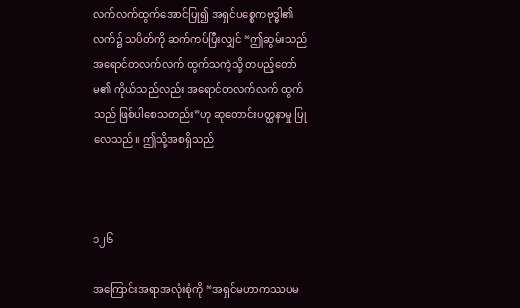လက်လက်ထွက်အောင်ပြု၍ အရှင်ပစ္စေကဗုဒ္ဓါ၏လက်၌ သပိတ်ကို ဆက်ကပ်ပြီးလျှင် “ဤဆွမ်းသည် အရောင်တလက်လက် ထွက်သကဲ့သို့ တပည့်တော်မ၏ ကိုယ်သည်လည်း အရောင်တလက်လက် ထွက်သည် ဖြစ်ပါစေသတည်း”ဟု ဆုတောင်းပတ္ထနာမှု ပြုလေသည်။ ဤသို့အစရှိသည်



၁၂၆

အကြောင်းအရာအလုံးစုံကို “အရှင်မဟာကဿပမ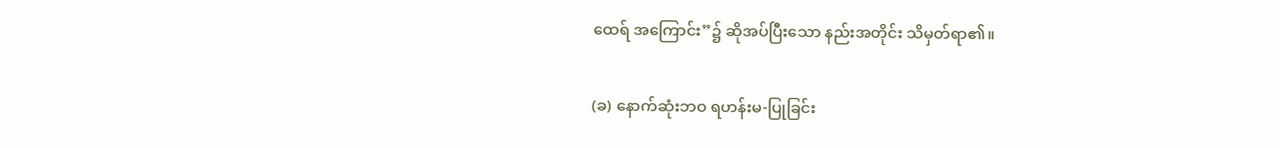ထေရ် အကြောင်း”၌ ဆိုအပ်ပြီးသော နည်းအတိုင်း သိမှတ်ရာ၏။

(ခ) နောက်ဆုံးဘဝ ရဟန်းမ-ပြုခြင်း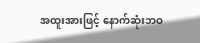အထူးအားဖြင့် နောက်ဆုံးဘဝ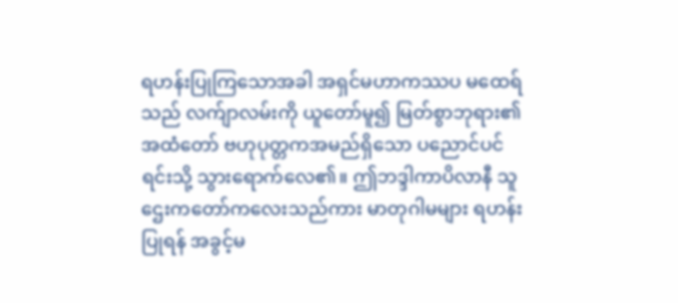ရဟန်းပြုကြသောအခါ အရှင်မဟာကဿပ မထေရ်သည် လက်ျာလမ်းကို ယူတော်မူ၍ မြတ်စွာဘုရား၏ အထံတော် ဗဟုပုတ္တကအမည်ရှိသော ပညောင်ပင်ရင်းသို့ သွားရောက်လေ၏။ ဤဘဒ္ဒါကာပိလာနီ သူဌေးကတော်ကလေးသည်ကား မာတုဂါမများ ရဟန်းပြုရန် အခွင့်မ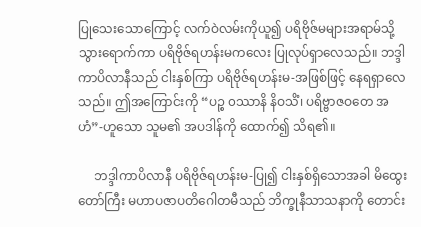ပြုသေးသောကြောင့် လက်ဝဲလမ်းကိုယူ၍ ပရိဗိုဇ်မများအရာမ်သို့ သွားရောက်ကာ ပရိဗိုဇ်ရဟန်းမကလေး ပြုလုပ်ရှာလေသည်။ ဘဒ္ဒါကာပိလာနီသည် ငါးနှစ်ကြာ ပရိဗိုဇ်ရဟန်းမ-အဖြစ်ဖြင့် နေရရှာလေသည်။ ဤအကြောင်းကို “ပဉ္စ ၀ဿာနိ နိဝသိံ၊ ပရိဗ္ဗာဇဝတေ အဟံ”-ဟူသော သူမ၏ အပဒါန်ကို ထောက်၍ သိရ၏။

     ဘဒ္ဒါကာပိလာနီ ပရိဗိုဇ်ရဟန်းမ-ပြု၍ ငါးနှစ်ရှိသောအခါ မိထွေးတော်ကြီး မဟာပဇာပတိဂေါတမီသည် ဘိက္ခုနီသာသနာကို တောင်း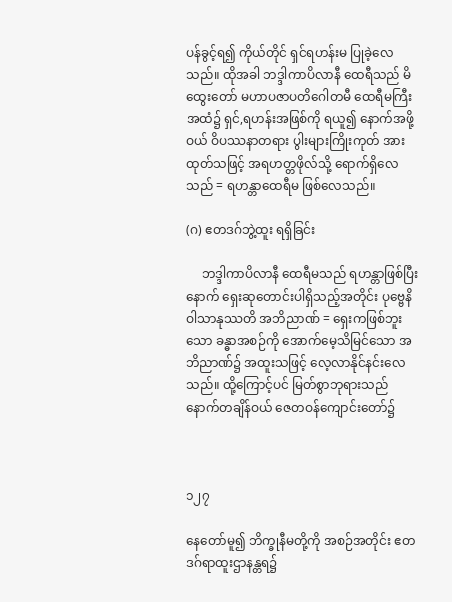ပန်ခွင့်ရ၍ ကိုယ်တိုင် ရှင်ရဟန်းမ ပြုခဲ့လေသည်။ ထိုအခါ ဘဒ္ဒါကာပိလာနီ ထေရီသည် မိထွေးတော် မဟာပဇာပတိဂေါတမီ ထေရီမကြီးအထံ၌ ရှင်,ရဟန်းအဖြစ်ကို ရယူ၍ နောက်အဖို့ဝယ် ဝိပဿနာတရား ပွါးများကြိုးကုတ် အားထုတ်သဖြင့် အရဟတ္တဖိုလ်သို့ ရောက်ရှိလေသည် = ရဟန္တာထေရီမ ဖြစ်လေသည်။

(ဂ) ဧတဒဂ်ဘွဲ့ထူး ရရှိခြင်း

     ဘဒ္ဒါကာပိလာနီ ထေရီမသည် ရဟန္တာဖြစ်ပြီးနောက် ရှေးဆုတောင်းပါရှိသည့်အတိုင်း ပုဗ္ဗေနိဝါသာနုဿတိ အဘိညာဏ် = ရှေးကဖြစ်ဘူးသော ခန္ဓာအစဉ်ကို အောက်မေ့သိမြင်သော အဘိညာဏ်၌ အထူးသဖြင့် လေ့လာနိုင်နင်းလေသည်။ ထို့ကြောင့်ပင် မြတ်စွာဘုရားသည် နောက်တချိန်ဝယ် ဇေတဝန်ကျောင်းတော်၌



၁၂၇

နေတော်မူ၍ ဘိက္ခုနီမတို့ကို အစဉ်အတိုင်း ဧတဒဂ်ရာထူးဌာနန္တရ၌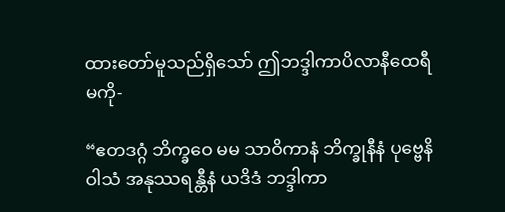ထားတော်မူသည်ရှိသော် ဤဘဒ္ဒါကာပိလာနီထေရီမကို-

“ဧတဒဂ္ဂံ ဘိက္ခဝေ မမ သာဝိကာနံ ဘိက္ခုနီနံ ပုဗ္ဗေနိဝါသံ အနုဿရန္တီနံ ယဒိဒံ ဘဒ္ဒါကာ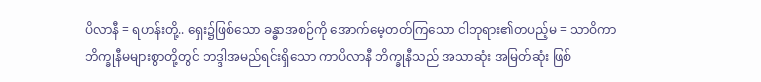ပိလာနီ = ရဟန်းတို့.. ရှေး၌ဖြစ်သော ခန္ဓာအစဉ်ကို အောက်မေ့တတ်ကြသော ငါဘုရား၏တပည့်မ = သာဝိကာ ဘိက္ခုနီမများစွာတို့တွင် ဘဒ္ဒါအမည်ရင်းရှိသော ကာပိလာနီ ဘိက္ခုနီသည် အသာဆုံး အမြတ်ဆုံး ဖြစ်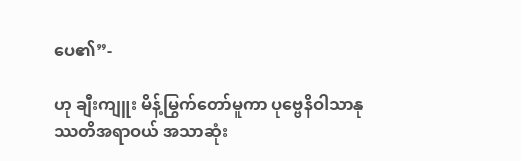ပေ၏”-

ဟု ချီးကျူး မိန့်မြွက်တော်မူကာ ပုဗ္ဗေနိဝါသာနုဿတိအရာဝယ် အသာဆုံး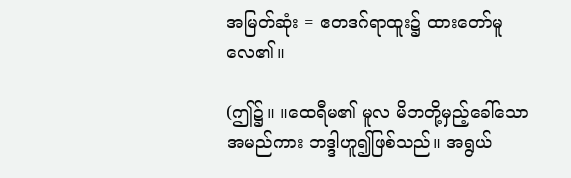အမြတ်ဆုံး = ဧတဒဂ်ရာထူး၌ ထားတော်မူလေ၏။

(ဤ၌။ ။ထေရီမ၏ မူလ မိဘတို့မှည့်ခေါ်သော အမည်ကား ဘဒ္ဒါဟူ၍ဖြစ်သည်။ အရွယ်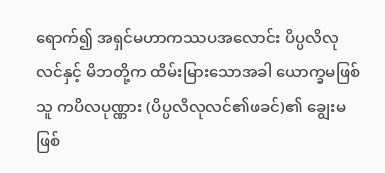ရောက်၍ အရှင်မဟာကဿပအလောင်း ပိပ္ပလိလုလင်နှင့် မိဘတို့က ထိမ်းမြားသောအခါ ယောက္ခမဖြစ်သူ ကပိလပုဏ္ဏား (ပိပ္ပလိလုလင်၏ဖခင်)၏ ချွေးမဖြစ်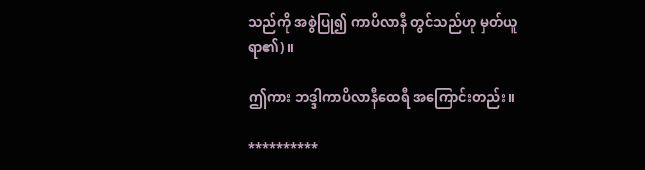သည်ကို အစွဲပြု၍ ကာပိလာနီ တွင်သည်ဟု မှတ်ယူရာ၏)။

ဤကား ဘဒ္ဒါကာပိလာနီထေရီ အကြောင်းတည်း။

**********